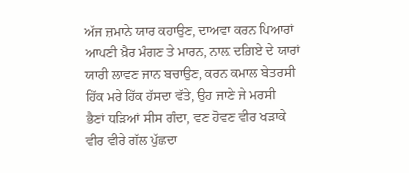ਅੱਜ ਜ਼ਮਾਨੇ ਯਾਰ ਕਹਾਉਣ, ਦਾਅਵਾ ਕਰਨ ਪਿਆਰਾਂ
ਆਪਣੀ ਖ਼ੈਰ ਮੰਗਣ ਤੇ ਮਾਰਨ, ਨਾਲ਼ ਦਗ਼ਿਏ ਦੇ ਯਾਰਾਂ
ਯਾਰੀ ਲਾਵਣ ਜਾਨ ਬਚਾਉਣ, ਕਰਨ ਕਮਾਲ ਬੇਤਰਸੀ
ਹਿੱਕ ਮਰੇ ਹਿੱਕ ਹੱਸਦਾ ਵੱਤੇ, ਉਹ ਜਾਣੇ ਜੇ ਮਰਸੀ
ਭੈਣਾਂ ਧੜਿਆਂ ਸੀਸ ਗੰਦਾ, ਵਣ ਹੋਵਣ ਵੀਰ ਖੜਾਕੇ
ਵੀਰ ਵੀਰੇ ਗੱਲ ਪੁੱਛਦਾ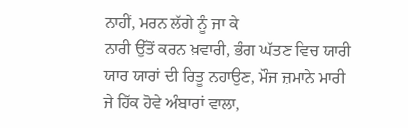ਨਾਹੀਂ, ਮਰਨ ਲੱਗੇ ਨੂੰ ਜਾ ਕੇ
ਨਾਰੀ ਉੱਤੋਂ ਕਰਨ ਖ਼ਵਾਰੀ, ਭੰਗ ਘੱਤਣ ਵਿਚ ਯਾਰੀ
ਯਾਰ ਯਾਰਾਂ ਦੀ ਰਿਤੂ ਨਹਾਉਣ, ਮੌਜ ਜ਼ਮਾਨੇ ਮਾਰੀ
ਜੇ ਹਿੱਕ ਹੋਵੇ ਅੰਬਾਰਾਂ ਵਾਲਾ,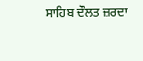ਸਾਹਿਬ ਦੌਲਤ ਜ਼ਰਦਾ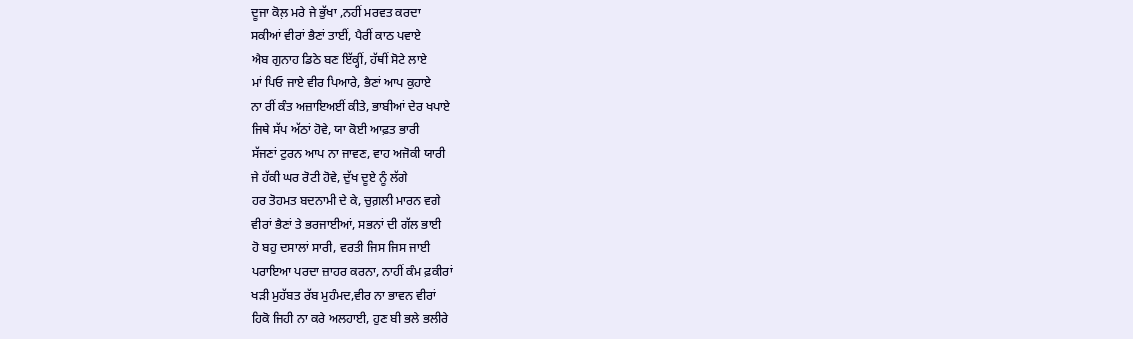ਦੂਜਾ ਕੋਲ਼ ਮਰੇ ਜੇ ਭੁੱਖਾ ,ਨਹੀਂ ਮਰਵਤ ਕਰਦਾ
ਸਕੀਆਂ ਵੀਰਾਂ ਭੈਣਾਂ ਤਾਈਂ, ਪੈਰੀਂ ਕਾਠ ਪਵਾਏ
ਐਬ ਗੁਨਾਹ ਡਿਠੇ ਬਣ ਇੱਕ੍ਹੀਂ, ਹੱਥੀਂ ਸੋਟੇ ਲਾਏ
ਮਾਂ ਪਿਓ ਜਾਏ ਵੀਰ ਪਿਆਰੇ, ਭੈਣਾਂ ਆਪ ਕੁਹਾਏ
ਨਾ ਰੀਂ ਕੰਤ ਅਜ਼ਾਇਅਈਂ ਕੀਤੇ, ਭਾਬੀਆਂ ਦੇਰ ਖਪਾਏ
ਜਿਥੇ ਸੱਪ ਅੱਠਾਂ ਹੋਵੇ, ਯਾ ਕੋਈ ਆਫ਼ਤ ਭਾਰੀ
ਸੱਜਣਾਂ ਟੁਰਨ ਆਪ ਨਾ ਜਾਵਣ, ਵਾਹ ਅਜੋਕੀ ਯਾਰੀ
ਜੇ ਹੱਕੀ ਘਰ ਰੋਟੀ ਹੋਵੇ, ਦੁੱਖ ਦੂਏ ਨੂੰ ਲੱਗੇ
ਹਰ ਤੋਹਮਤ ਬਦਨਾਮੀ ਦੇ ਕੇ, ਚੁਗ਼ਲੀ ਮਾਰਨ ਵਗੇ
ਵੀਰਾਂ ਭੈਣਾਂ ਤੇ ਭਰਜਾਈਆਂ, ਸਭਨਾਂ ਦੀ ਗੱਲ ਭਾਈ
ਹੋ ਬਹੁ ਦਸਾਲਾਂ ਸਾਰੀ, ਵਰਤੀ ਜਿਸ ਜਿਸ ਜਾਈ
ਪਰਾਇਆ ਪਰਦਾ ਜ਼ਾਹਰ ਕਰਨਾ, ਨਾਹੀਂ ਕੰਮ ਫ਼ਕੀਰਾਂ
ਖੜੀ ਮੁਹੱਬਤ ਰੱਬ ਮੁਹੰਮਦ,ਵੀਰ ਨਾ ਭਾਵਨ ਵੀਰਾਂ
ਹਿਕੋ ਜਿਹੀ ਨਾ ਕਰੇ ਅਲਹਾਈ, ਹੁਣ ਬੀ ਭਲੇ ਭਲੀਰੇ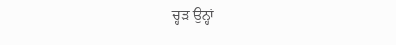ਚ੍ਹਡ਼ ਉਨ੍ਹਾਂ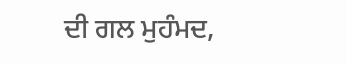ਦੀ ਗਲ ਮੁਹੰਮਦ,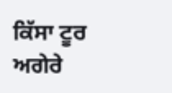ਕਿੱਸਾ ਟੂਰ ਅਗੇਰੇ